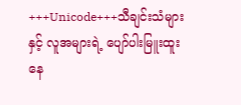+++Unicode+++သီချင်းသံများနှင့် လူအများရဲ့ ပျော်ပါးမြူးထူးနေ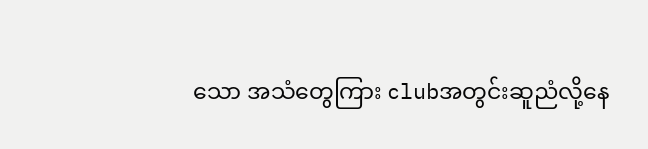သော အသံတွေကြား clubအတွင်းဆူညံလို့နေ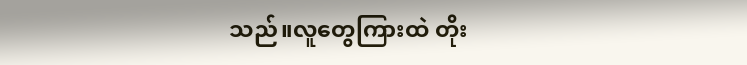သည်။လူတွေကြားထဲ တိုး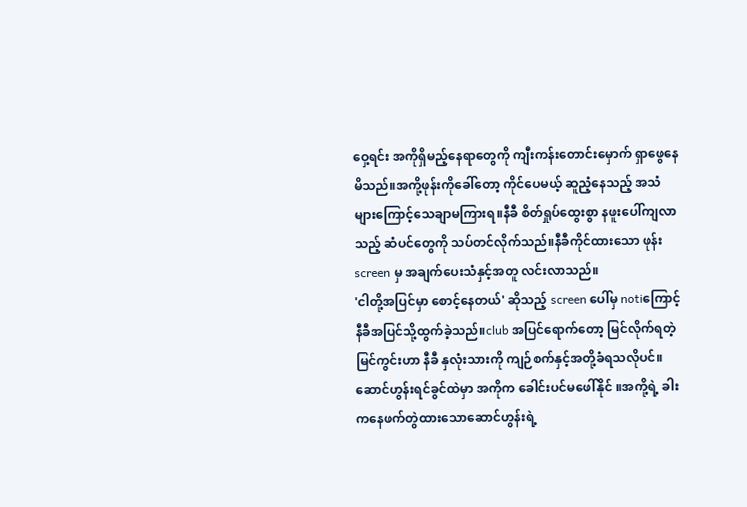ဝှေ့ရင်း အကိုရှိမည့်နေရာတွေကို ကျီးကန်းတောင်းမှောက် ရှာဖွေနေမိသည်။အကို့ဖုန်းကိုခေါ်တော့ ကိုင်ပေမယ့် ဆူညံ့နေသည့် အသံများကြောင့်သေချာမကြားရ။နီခီ စိတ်ရှုပ်ထွေးစွာ နဖူးပေါ်ကျလာသည့် ဆံပင်တွေကို သပ်တင်လိုက်သည်။နီခီကိုင်ထားသော ဖုန်းscreen မှ အချက်ပေးသံနှင့်အတူ လင်းလာသည်။
'ငါတို့အပြင်မှာ စောင့်နေတယ်' ဆိုသည့် screen ပေါ်မှ notiကြောင့် နီခီအပြင်သို့ထွက်ခဲ့သည်။club အပြင်ရောက်တော့ မြင်လိုက်ရတဲ့ မြင်ကွင်းဟာ နီခီ နှလုံးသားကို ကျဉ်စက်နှင့်အတို့ခံရသလိုပင်။
ဆောင်ဟွန်းရင်ခွင်ထဲမှာ အကိုက ခေါင်းပင်မဖေါ်နိုင် ။အကို့ရဲ့ ခါးကနေဖက်တွဲထားသောဆောင်ဟွန်းရဲ့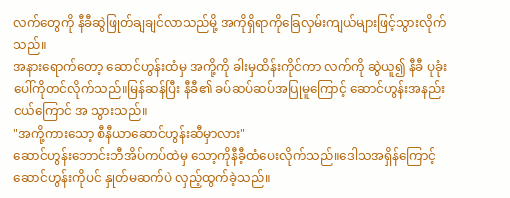လက်တွေကို နီခီဆွဲဖြုတ်ချချင်လာသည်မို့ အကိုရှိရာကိုခြေလှမ်းကျယ်များဖြင့်သွားလိုက်သည်။
အနားရောက်တော့ ဆောင်ဟွန်းထံမှ အကို့ကို ခါးမှထိန်းကိုင်ကာ လက်ကို ဆွဲယူ၍ နီခီ ပုခုံးပေါ်ကိုတင်လိုက်သည်။မြန်ဆန်ပြီး နီခီ၏ ခပ်ဆပ်ဆပ်အပြုမူကြောင့် ဆောင်ဟွန်းအနည်းငယ်ကြောင် အ သွားသည်။
"အကို့ကားသော့ စီနီယာဆောင်ဟွန်းဆီမှာလား"
ဆောင်ဟွန်းဘောင်းဘီအိပ်ကပ်ထဲမှ သော့ကိုနီခီ့ထံပေးလိုက်သည်။ဒေါသအရှိန်ကြောင့် ဆောင်ဟွန်းကိုပင် နှုတ်မဆက်ပဲ လှည့်ထွက်ခဲ့သည်။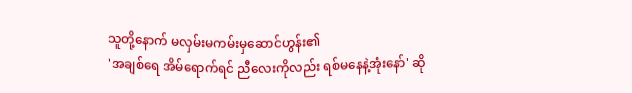သူတို့နောက် မလှမ်းမကမ်းမှဆောင်ဟွန်း၏
'အချစ်ရေ အိမ်ရောက်ရင် ညီလေးကိုလည်း ရစ်မနေနဲ့အုံးနော်' ဆို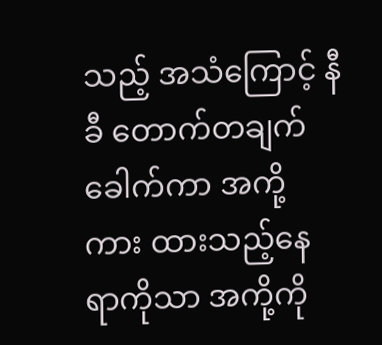သည့် အသံကြောင့် နီခီ တောက်တချက်ခေါက်ကာ အကို့ကား ထားသည့်နေရာကိုသာ အကို့ကို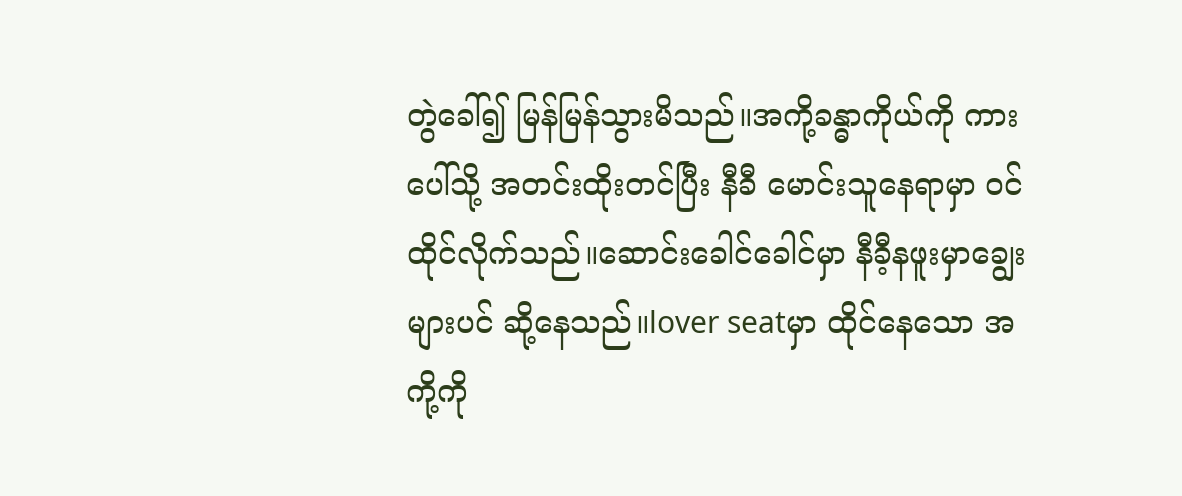တွဲခေါ်၍ မြန်မြန်သွားမိသည်။အကို့ခန္ဓာကိုယ်ကို ကားပေါ်သို့ အတင်းထိုးတင်ပြီး နီခီ မောင်းသူနေရာမှာ ဝင်ထိုင်လိုက်သည်။ဆောင်းခေါင်ခေါင်မှာ နီခီ့နဖူးမှာချွေးများပင် ဆို့နေသည်။lover seatမှာ ထိုင်နေသော အကို့ကို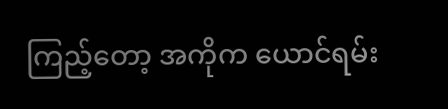ကြည့်တော့ အကိုက ယောင်ရမ်း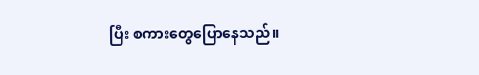ပြီး စကားတွေပြောနေသည်။